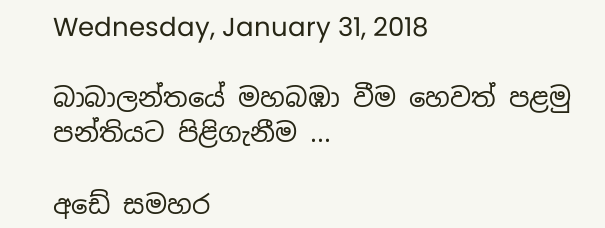Wednesday, January 31, 2018

බාබාලන්තයේ මහබඹා වීම හෙවත් පළමු පන්තියට පිළිගැනීම ...

අඩේ සමහර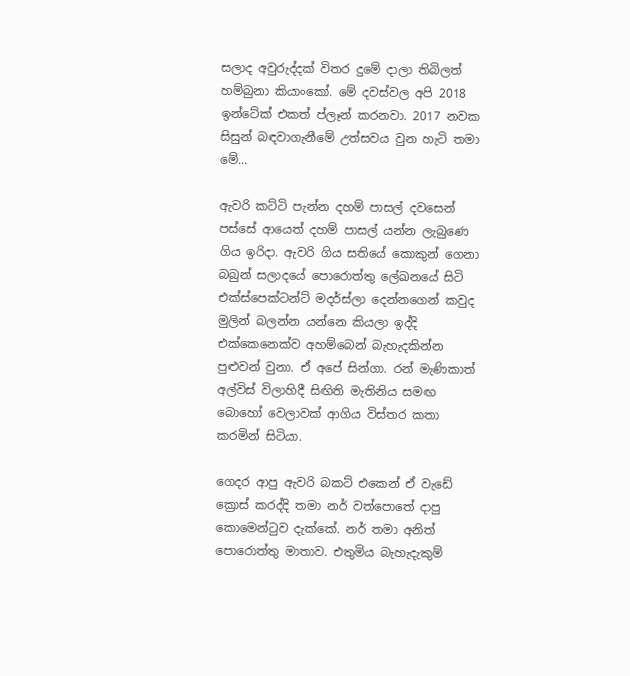සලාද අවුරුද්දක් විතර දුමේ දාලා තිබිලත් හම්බුනා කියාංකෝ. මේ දවස්වල අපි 2018 ඉන්ටේක් එකත් ප්ලෑන් කරනවා. 2017 නවක සිසුන් බඳවාගැනීමේ උත්සවය වුන හැටි තමා මේ...

ඇවරි කට්ටි පැන්න දහම් පාසල් දවසෙන් පස්සේ ආයෙත් දහම් පාසල් යන්න ලැබුණෙ ගිය ඉරිදා. ඇවරි ගිය සතියේ කොකුන් ගෙනා බබුන් සලාදයේ පොරොත්තු ලේඛනයේ සිටි එක්ස්පෙක්ටන්ට් මදර්ස්ලා දෙන්නගෙන් කවුද මුලින් බලන්න යන්නෙ කියලා ඉද්දි එක්කෙනෙක්ව අහම්බෙන් බැහැදකින්න පුළුවන් වුනා. ඒ අපේ සින්ගා. රන් මැණිකාත් අල්විස් විලාහිදී සිඟිති මැතිනිය සමඟ බොහෝ වෙලාවක් ආගිය විස්තර කතා කරමින් සිටියා.

ගෙදර ආපු ඇවරි බකට් එකෙන් ඒ වැඩේ ක්‍රොස් කරද්දි තමා නර් වත්පොතේ දාපු කොමෙන්ටුව දැක්කේ. නර් තමා අනිත් පොරොත්තු මාතාව. එතුමිය බැහැදැකුම්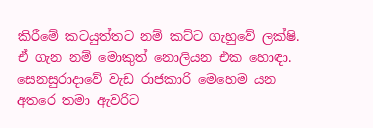කිරීමේ කටයුත්තට නම් කට්ට ගැහුවේ ලක්ෂි. ඒ ගැන නම් මොකුත් නොලියන එක හොඳා. සෙනසුරාදාවේ වැඩ රාජකාරි මෙහෙම යන අතරෙ තමා ඇවරිට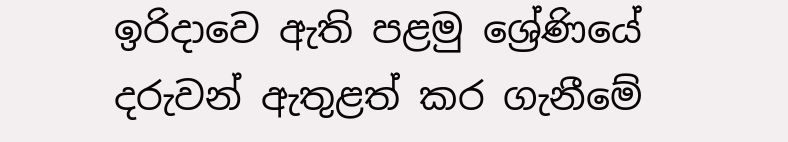ඉරිදාවෙ ඇති පළමු ශ්‍රේණියේ දරුවන් ඇතුළත් කර ගැනීමේ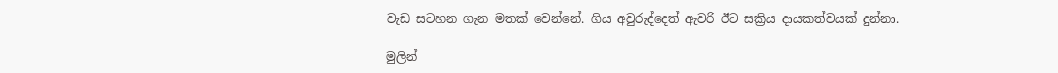වැඩ සටහන ගැන මතක් වෙන්නේ. ගිය අවුරුද්දෙත් ඇවරි ඊට සක්‍රිය දායකත්වයක් දුන්නා.

මුලින්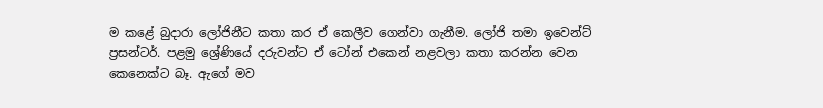ම කළේ බුදාරා ලෝජිනීට කතා කර ඒ කෙලීව ගෙන්වා ගැනීම. ලෝජි තමා ඉවෙන්ට් ප්‍රසන්ටර්. පළමු ශ්‍රේණියේ දරුවන්ට ඒ ටෝන් එකෙන් නළවලා කතා කරන්න වෙන කෙනෙක්ට බෑ. ඇගේ මව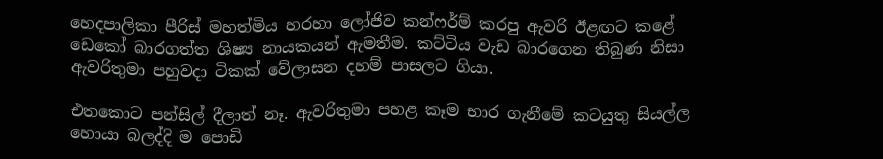හෙදපාලිකා පීරිස් මහත්මිය හරහා ලෝජිව කන්ෆර්ම් කරපු ඇවරි ඊළඟට කළේ ඩෙකෝ බාරගත්ත ශිෂ්‍ය නායකයන් ඇමතීම. කට්ටිය වැඩ බාරගෙන තිබුණ නිසා ඇවරිතුමා පහුවදා ටිකක් වේලාසන දහම් පාසලට ගියා.

එතකොට පන්සිල් දීලාත් නෑ. ඇවරිතුමා පහළ කෑම භාර ගැනීමේ කටයුතු සියල්ල හොයා බලද්දි ම පොඩි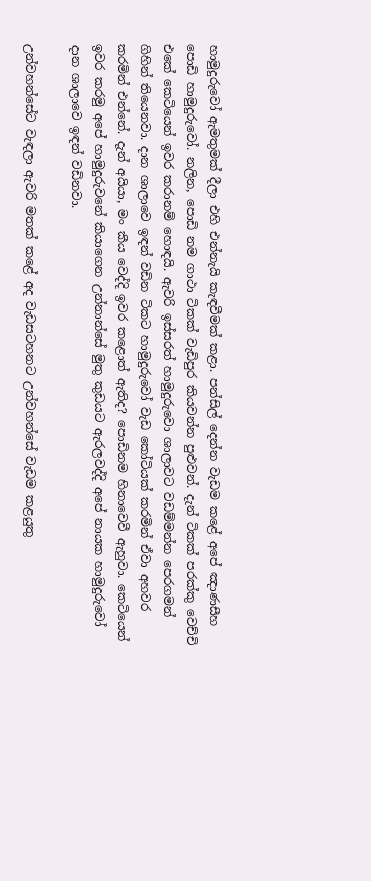හාමුදුරුවෝ ඇමතුමක් දීලා එහි එන්නැයි කැඳවීමක් කළා. පන්සිල් දෙන්න වැඩම කළේ අපේ ඤාණසීහ පොඩි හාමුදුරුවෝ. නලින, පොඩි නම ගාථා ටිකක් වැඩිපුර කියවන්න පුළුවන්. දැන් ටිකක් පරක්කු වෙච්චි එකේ කෙටියෙන් ඉවර කරානම් හොඳයි. ඇවරි ඉස්සරත් හාමුදුරුවො ශාලාවට වඩම්මන්න පෙරගමන් ගිහින් තියෙනවා. දාන ශාලාවෙ ඉඳන් වඩින ටිකට හාමුදුරුවෝ වැඩ කෝටියක් කරමින් ඒවා අහවර කරමින් එන්නේ. දැන් අයියා, මං කීය වෙද්දි ඉවර කළොත් ඇතිද? පොඩිනම හිනාවෙවී ඇහුවා. කෙටියෙන් ඉවර කරමු අපේ හාමුදුරුවනේ කියාගෙන උන්නාන්සේ මුතු කුඩයට ඇරලවද්දි අපේ නායක හාමුදුරුවෝ දාන ශාලාවෙ ඉඳන් වඩිනවා.

උන්වහන්සේට වැඳලා ඇවරි මතක් කළේ අද වැඩසටහනට උන්වහන්සේ වැඩම කළයුතු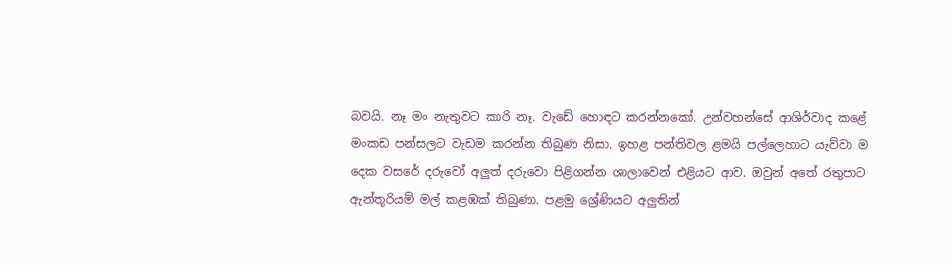බවයි. නෑ මං නැතුවට කාරි නෑ. වැඩේ හොඳට කරන්නකෝ. උන්වහන්සේ ආශිර්වාද කළේ මංකඩ පන්සලට වැඩම කරන්න තිබුණ නිසා. ඉහළ පන්තිවල ළමයි පල්ලෙහාට යැව්වා ම දෙක වසරේ දරුවෝ අලුත් දරුවො පිළිගන්න ශාලාවෙන් එළියට ආව. ඔවුන් අතේ රතුපාට ඇන්තූරියම් මල් කළඹක් තිබුණා. පළමු ශ්‍රේණියට අලුතින්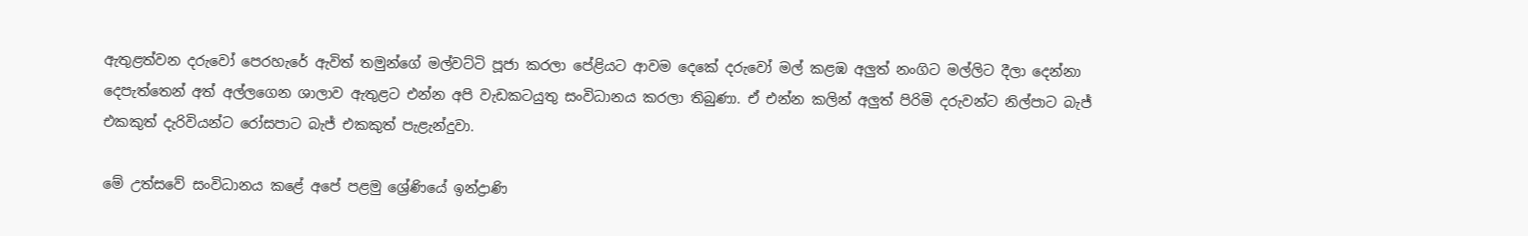ඇතුළත්වන දරුවෝ පෙරහැරේ ඇවිත් තමුන්ගේ මල්වට්ටි පූජා කරලා පේළියට ආවම දෙකේ දරුවෝ මල් කළඹ අලුත් නංගිට මල්ලිට දීලා දෙන්නා දෙපැත්තෙන් අත් අල්ලගෙන ශාලාව ඇතුළට එන්න අපි වැඩකටයුතු සංවිධානය කරලා තිබුණා. ඒ එන්න කලින් අලුත් පිරිමි දරුවන්ට නිල්පාට බැජ් එකකුත් දැරිවියන්ට රෝසපාට බැජ් එකකුත් පැළැන්දුවා.

මේ උත්සවේ සංවිධානය කළේ අපේ පළමු ශ්‍රේණියේ ඉන්ද්‍රාණි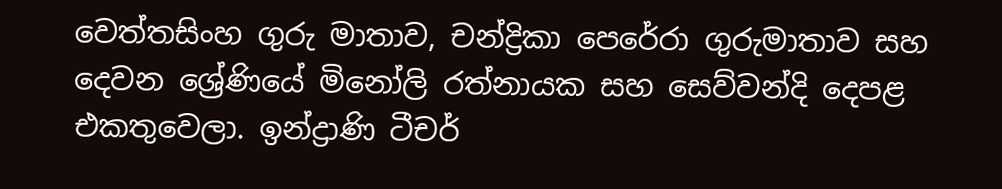වෙත්තසිංහ ගුරු මාතාව, චන්ද්‍රිකා පෙරේරා ගුරුමාතාව සහ දෙවන ශ්‍රේණියේ මිනෝලි රත්නායක සහ සෙව්වන්දි දෙපළ එකතුවෙලා. ඉන්ද්‍රාණි ටීචර්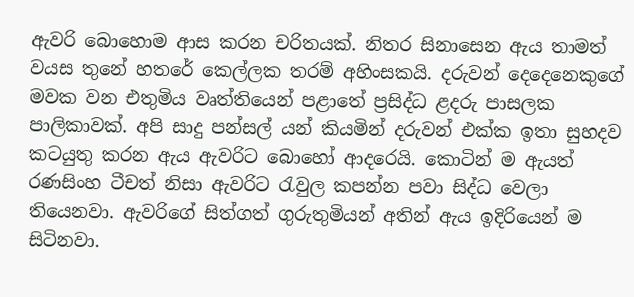ඇවරි බොහොම ආස කරන චරිතයක්. නිතර සිනාසෙන ඇය තාමත් වයස තුනේ හතරේ කෙල්ලක තරම් අහිංසකයි. දරුවන් දෙදෙනෙකුගේ මවක වන එතුමිය වෘත්තියෙන් පළාතේ ප්‍රසිද්ධ ළදරු පාසලක පාලිකාවක්. අපි සාදු පන්සල් යන් කියමින් දරුවන් එක්ක ඉතා සුහදව කටයුතු කරන ඇය ඇවරිට බොහෝ ආදරෙයි. කොටින් ම ඇයත් රණසිංහ ටීචත් නිසා ඇවරිට රැවුල කපන්න පවා සිද්ධ වෙලා තියෙනවා. ඇවරිගේ සිත්ගත් ගුරුතුමියන් අතින් ඇය ඉදිරියෙන් ම සිටිනවා.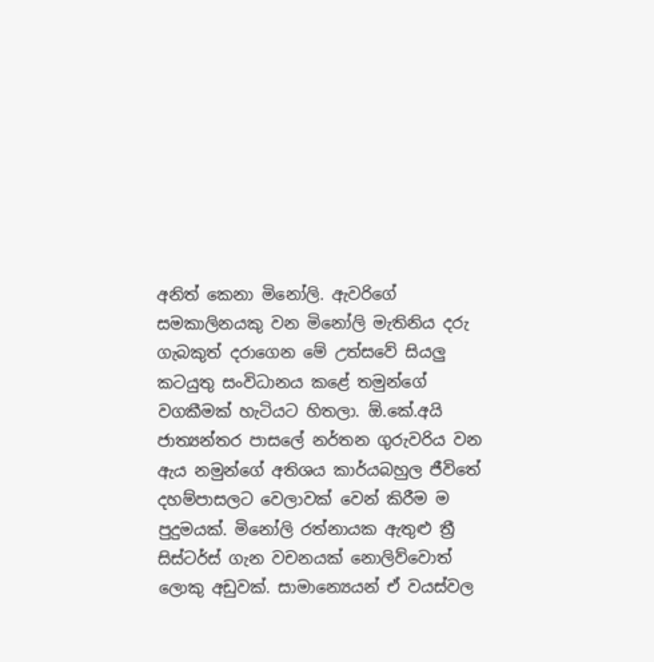අනිත් කෙනා මිනෝලි. ඇවරිගේ සමකාලිනයකු වන මිනෝලි මැතිනිය දරු ගැබකුත් දරාගෙන මේ උත්සවේ සියලු කටයුතු සංවිධානය කළේ තමුන්ගේ වගකීමක් හැටියට හිතලා. ඕ.කේ.අයි  ජාත්‍යන්තර පාසලේ නර්තන ගුරුවරිය වන ඇය නමුන්ගේ අතිශය කාර්යබහුල ජීවිතේ දහම්පාසලට වෙලාවක් වෙන් කිරීම ම පුදුමයක්. මිනෝලි රත්නායක ඇතුළු ත්‍රී සිස්ටර්ස් ගැන වචනයක් නොලිව්වොත් ලොකු අඩුවක්. සාමාන්‍යෙයන් ඒ වයස්වල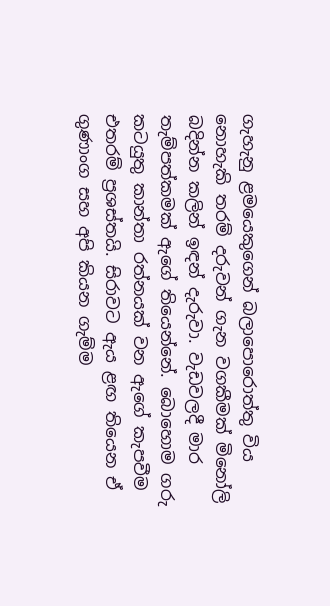ගැහැනු ළමයෙකුගෙන් බලාපොරොත්තු විය නොහැකි තරම් දරුවන් ගැන වගකීමක් මිනෝලි බදින්න කලින් ඉඳන් දැරුවා. වැඩවලදී මාර තැම්පත්කමක් ඇගේ තියෙන්නේ. බොහොම ගරු කටයුතු කාන්තා රත්නයක් වන ඇගේ කැපවීම එතරම් ප්‍රශස්තයි. සිරාවට ඇය ළඟ තියෙන ඒ ගුණාංග සහ අපි කියන ගැම්ම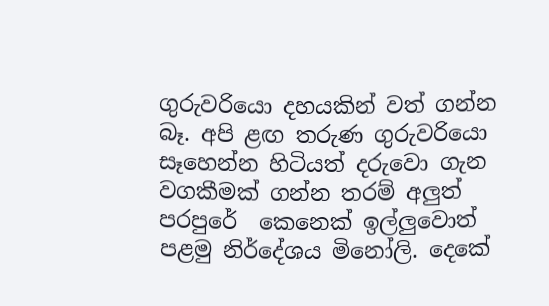ගුරුවරියො දහයකින් වත් ගන්න බෑ. අපි ළඟ තරුණ ගුරුවරියො සෑහෙන්න හිටියත් දරුවො ගැන වගකීමක් ගන්න තරම් අලුත් පරපුරේ  කෙනෙක් ඉල්ලුවොත් පළමු නිර්දේශය මිනෝලි. දෙකේ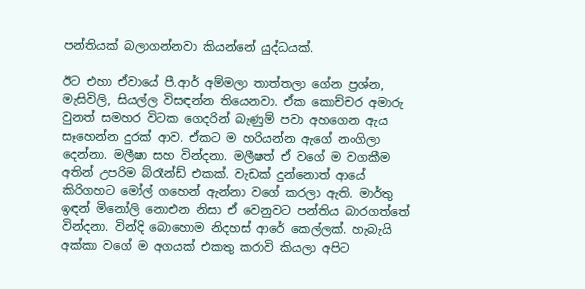පන්තියක් බලාගන්නවා කියන්නේ යුද්ධයක්.

ඊට එහා ඒවායේ පී.ආර් අම්මලා තාත්තලා ගේන ප්‍රශ්න, මැසිවිලි, සියල්ල විසඳන්න තියෙනවා. ඒක කොච්චර අමාරු වුනත් සමහර විටක ගෙදරින් බැණුම් පවා අහගෙන ඇය සෑහෙන්න දුරක් ආව. ඒකට ම හරියන්න ඇගේ නංගිලා දෙන්නා. මලීෂා සහ වින්දනා. මලීෂත් ඒ වගේ ම වගකීම අතින් උපරිම බ්රෑන්ඩ් එකක්. වැඩක් දුන්නොත් ආයේ කිරිගහට මෝල් ගහෙන් ඇන්නා වගේ කරලා ඇති. මාර්තු ඉඳන් මිනෝලි නොඑන නිසා ඒ වෙනුවට පන්තිය බාරගත්තේ වින්දනා. වින්දි බොහොම නිදහස් ආරේ කෙල්ලක්. හැබැයි අක්කා වගේ ම අගයක් එකතු කරාවි කියලා අපිට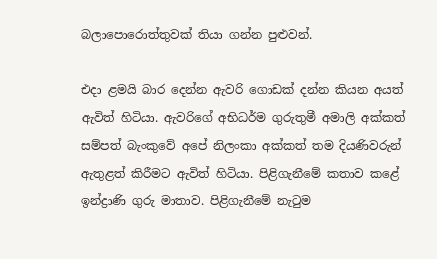බලාපොරොත්තුවක් තියා ගන්න පුළුවන්.

එදා ළමයි බාර දෙන්න ඇවරි ගොඩක් දන්න කියන අයත් ඇවිත් හිටියා. ඇවරිගේ අභිධර්ම ගුරුතුමී අමාලි අක්කත් සම්පත් බැංකුවේ අපේ නිලංකා අක්කත් තම දියණිවරුන් ඇතුළත් කිරීමට ඇවිත් හිටියා. පිළිගැනීමේ කතාව කළේ ඉන්ද්‍රාණි ගුරු මාතාව. පිළිගැනීමේ නැටුම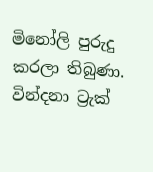මිනෝලි පුරුදු කරලා තිබුණා. වින්දනා ට්‍රැක්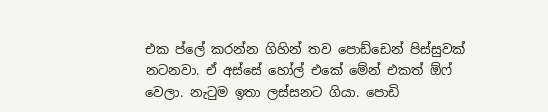එක ප්ලේ කරන්න ගිහින් තව පොඩ්ඩෙන් පිස්සුවක් නටනවා. ඒ අස්සේ හෝල් එකේ මේන් එකත් ඕෆ් වෙලා. නැටුම ඉතා ලස්සනට ගියා. පොඩි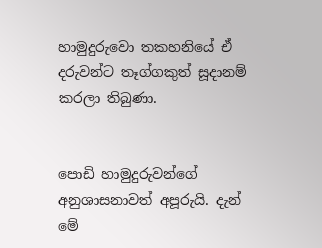හාමුදුරුවො තකහනියේ ඒ දරුවන්ට තෑග්ගකුත් සූදානම් කරලා තිබුණා.


පොඩි හාමුදුරුවන්ගේ අනුශාසනාවත් අපූරුයි. දැන් මේ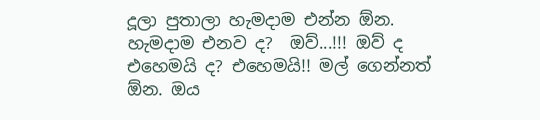දූලා පුතාලා හැමදාම එන්න ඕන. හැමදාම එනව ද?  ඔව්...!!! ඔව් ද එහෙමයි ද? එහෙමයි!! මල් ගෙන්නත් ඕන. ඔය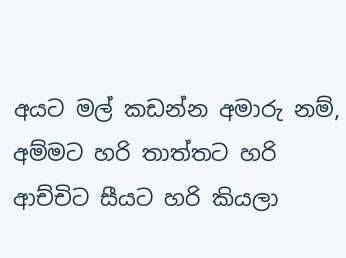අයට මල් කඩන්න අමාරු නම්, අම්මට හරි තාත්තට හරි ආච්චිට සීයට හරි කියලා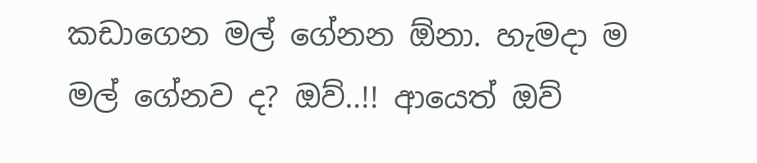කඩාගෙන මල් ගේනන ඕනා. හැමදා ම මල් ගේනව ද? ඔව්..!! ආයෙත් ඔව්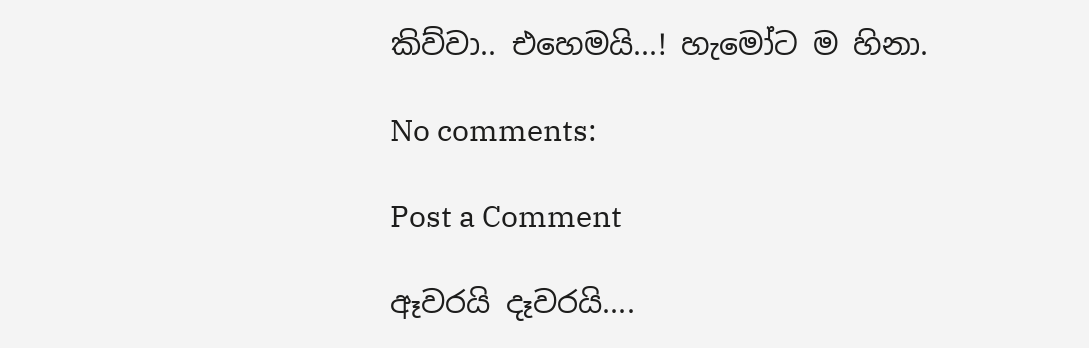කිව්වා.. එහෙමයි...! හැමෝට ම හිනා.

No comments:

Post a Comment

ඈවරයි දෑවරයි....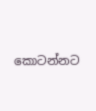කොටන්නට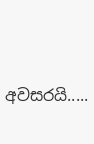අවසරයි.....